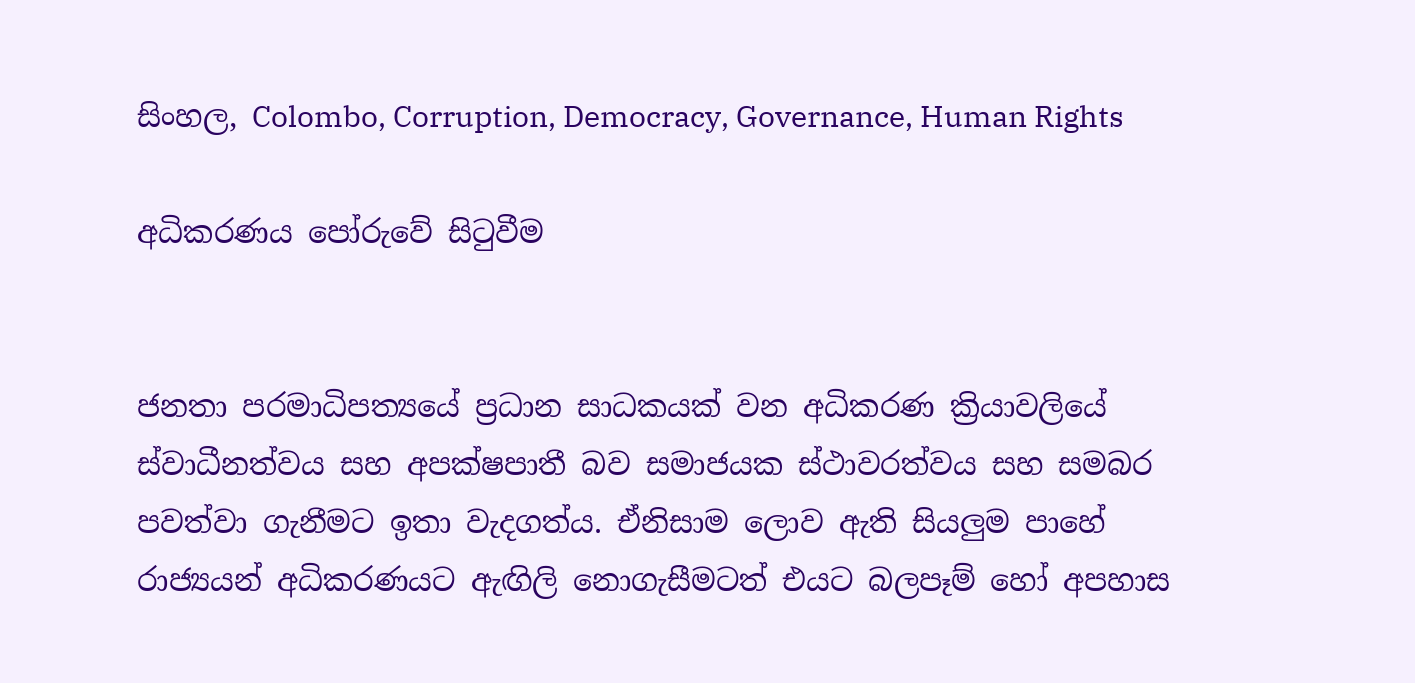සිංහල, Colombo, Corruption, Democracy, Governance, Human Rights

අධිකරණය පෝරුවේ සිටුවීම


ජනතා පරමාධිපත්‍යයේ ප්‍රධාන සාධකයක් වන අධිකරණ ක්‍රියාවලියේ ස්වාධීනත්වය සහ අපක්ෂපාතී බව සමාජයක ස්ථාවරත්වය සහ සමබර පවත්වා ගැනීමට ඉතා වැදගත්ය. ඒනිසාම ලොව ඇති සියලුම පාහේ රාජ්‍යයන් අධිකරණයට ඇඟිලි නොගැසීමටත් එයට බලපෑම් හෝ අපහාස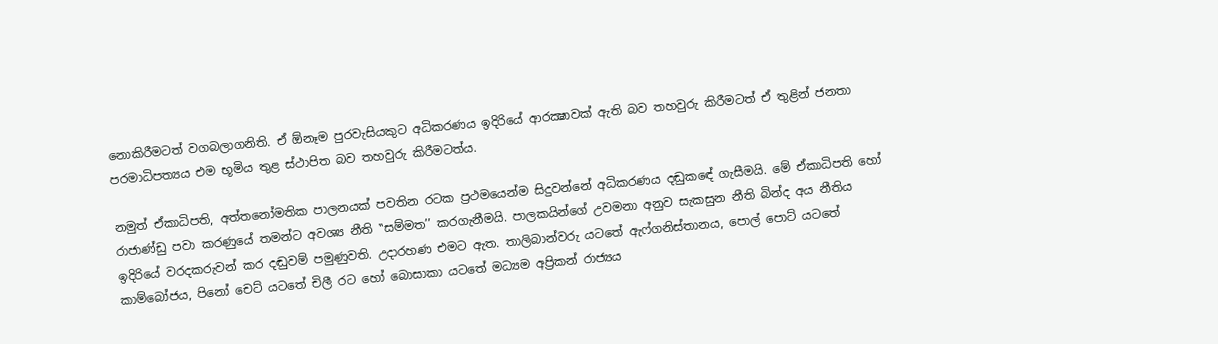නොකිරීමටත් වගබලාගනිති. ඒ ඕනෑම පුරවැසියකුට අධිකරණය ඉදිරියේ ආරක්‍ෂාවක් ඇති බව තහවුරු කිරීමටත් ඒ තුළින් ජනතා පරමාධිපත්‍යය එම භූමිය තුළ ස්ථාපිත බව තහවුරු කිරීමටත්ය.

නමුත් ඒකාධිපති, අත්තනෝමතික පාලනයක් පවතින රටක ප්‍රථමයෙන්ම සිදුවන්නේ අධිකරණය දඬුකඳේ ගැසීමයි. මේ ඒකාධිපති හෝ රාජාණ්ඩු පවා කරණුයේ තමන්ට අවශ්‍ය නීති ‛‛සම්මත’’ කරගැනීමයි. පාලකයින්ගේ උවමනා අනුව සැකසුන නීති බින්ද අය නීතිය ඉදිරියේ වරදකරුවන් කර දඬුවම් පමුණුවති. උදාරහණ එමට ඇත. තාලිබාන්වරු යටතේ ඇෆ්ගනිස්තානය, පොල් පොට් යටතේ කාම්බෝජය, පිනෝ චෙට් යටතේ චිලී රට හෝ බොසාකා යටතේ මධ්‍යම අප්‍රිකන් රාජ්‍යය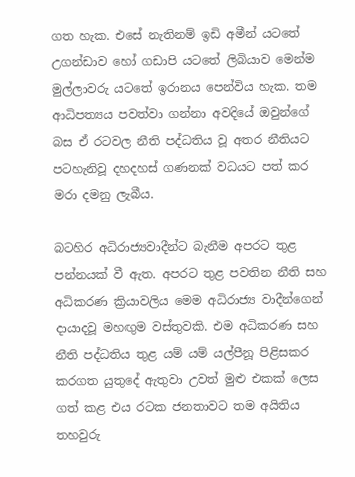ගත හැක. එසේ නැතිනම් ඉඩි අමීන් යටතේ උගන්ඩාව හෝ ගඩාපි යටතේ ලිබියාව මෙන්ම මුල්ලාවරු යටතේ ඉරානය පෙන්විය හැක. තම ආධිපත්‍යය පවත්වා ගන්නා අවදියේ ඔවුන්ගේ බස ඒ රටවල නීති පද්ධතිය වූ අතර නීතියට පටහැනිවූ දහදහස් ගණනක් වධයට පත් කර මරා දමනු ලැබීය.

බටහිර අධිරාජ්‍යවාදීන්ට බැනීම අපරට තුළ පන්නයක් වී ඇත. අපරට තුළ පවතින නීති සහ අධිකරණ ක්‍රියාවලිය මෙම අධිරාජ්‍ය වාදීන්ගෙන් දායාදවූ මහඟුම වස්තුවකි. එම අධිකරණ සහ නීති පද්ධතිය තුළ යම් යම් යල්පීනූ පිළිසකර කරගත යුතුදේ ඇතුවා උවත් මුළු එකක් ලෙස ගත් කළ එය රටක ජනතාවට තම අයිතිය තහවුරු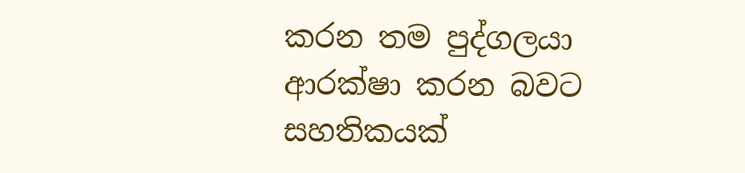කරන තම පුද්ගලයා ආරක්ෂා කරන බවට සහතිකයක්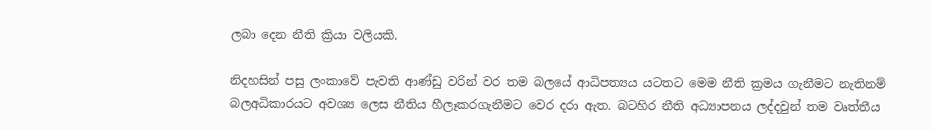ලබා දෙන නීති ක්‍රියා වලියකි.

නිදහසින් පසු ලංකාවේ පැවති ආණ්ඩු වරින් වර තම බලයේ ආධිපත්‍යය යටතට මෙම නීති ක්‍රමය ගැනීමට නැතිනම් බලඅධිකාරයට අවශ්‍ය ලෙස නීතිය හීලෑකරගැනීමට වෙර දරා ඇත. බටහිර නීති අධ්‍යාපනය ලද්දවුන් තම වෘත්තීය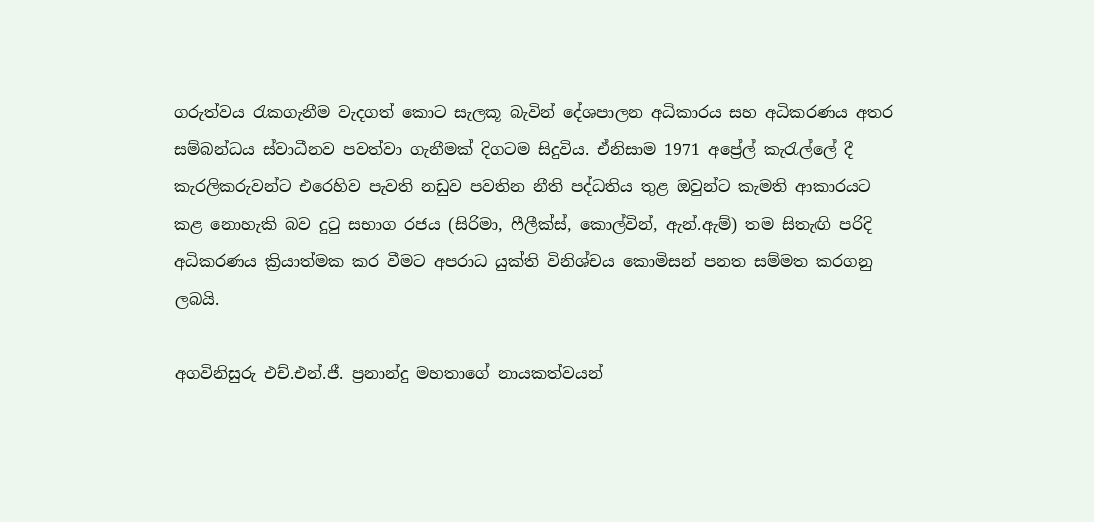ගරුත්වය රැකගැනීම වැදගත් කොට සැලකූ බැවින් දේශපාලන අධිකාරය සහ අධිකරණය අතර සම්බන්ධය ස්වාධීනව පවත්වා ගැනීමක් දිගටම සිදුවිය. ඒනිසාම 1971 අප්‍රේල් කැරැල්ලේ දී කැරලිකරුවන්ට එරෙහිව පැවති නඩුව පවතින නීති පද්ධතිය තුළ ඔවුන්ට කැමති ආකාරයට කළ නොහැකි බව දුටු සභාග රජය (සිරිමා, ෆීලීක්ස්, කොල්වින්, ඇන්.ඇම්) තම සිතැඟි පරිදි අධිකරණය ක්‍රියාත්මක කර වීමට අපරාධ යුක්ති විනිශ්චය කොමිසන් පනත සම්මත කරගනු ලබයි.

අගවිනිසුරු එච්.එන්.ජී. ප්‍රනාන්දු මහතාගේ නායකත්වයන්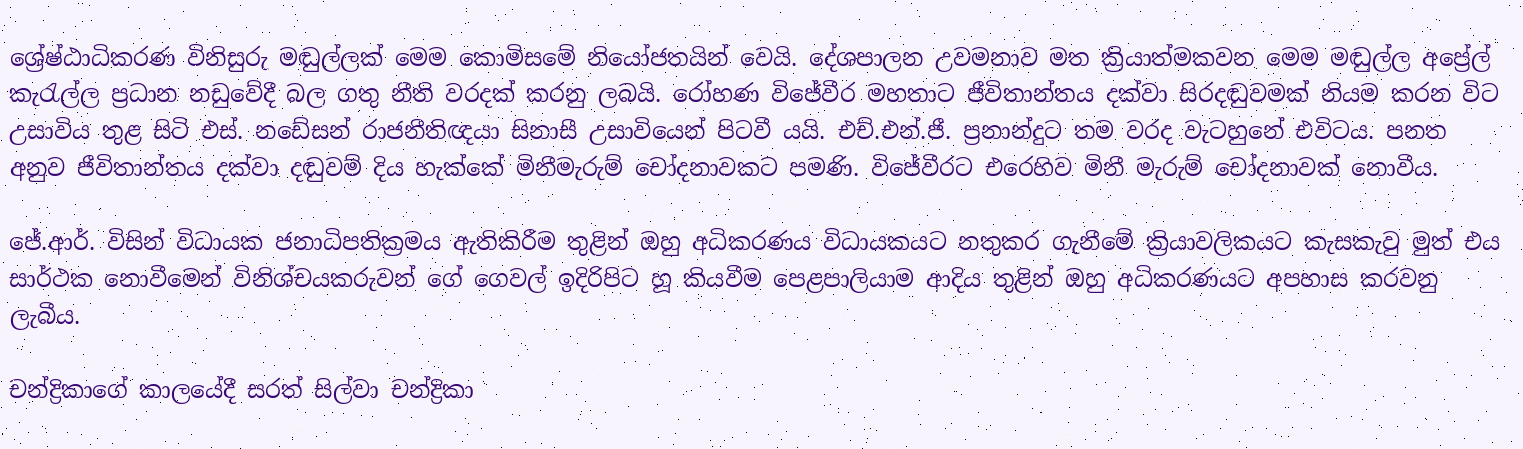ශ්‍රේෂ්ඨාධිකරණ විනිසුරු මඬුල්ලක් මෙම කොමිසමේ නියෝජතයින් වෙයි. දේශපාලන උවමනාව මත ක්‍රියාත්මකවන මෙම මඬුල්ල අප්‍රේල් කැරැල්ල ප්‍රධාන නඩුවේදී බල ගතු නීති වරදක් කරනු ලබයි. රෝහණ විජේවීර මහතාට ජීවිතාන්තය දක්වා සිරදඬුවමක් නියම කරන විට උසාවිය තුළ සිටි එස්. නඩේසන් රාජනීතිඥයා සිනාසී උසාවියෙන් පිටවී යයි. එච්.එන්.ජී. ප්‍රනාන්දුට තම වරද වැටහුනේ එවිටය. පනත අනුව ජීවිතාන්තය දක්වා දඬුවම් දිය හැක්කේ මිනීමැරුම් චෝදනාවකට පමණි. විජේවීරට එරෙහිව මිනී මැරුම් චෝදනාවක් නොවීය.

ජේ.ආර්. විසින් විධායක ජනාධිපතික්‍රමය ඇතිකිරීම තුළින් ඔහු අධිකරණය විධායකයට නතුකර ගැනීමේ ක්‍රියාවලිකයට කැසකැවු මුත් එය සාර්ථක නොවීමෙන් විනිශ්චයකරුවන් ගේ ගෙවල් ඉදිරිපිට හූ කියවීම පෙළපාලියාම ආදිය තුළින් ඔහු අධිකරණයට අපහාස කරවනු ලැබීය.

චන්ද්‍රිකාගේ කාලයේදී සරත් සිල්වා චන්ද්‍රිකා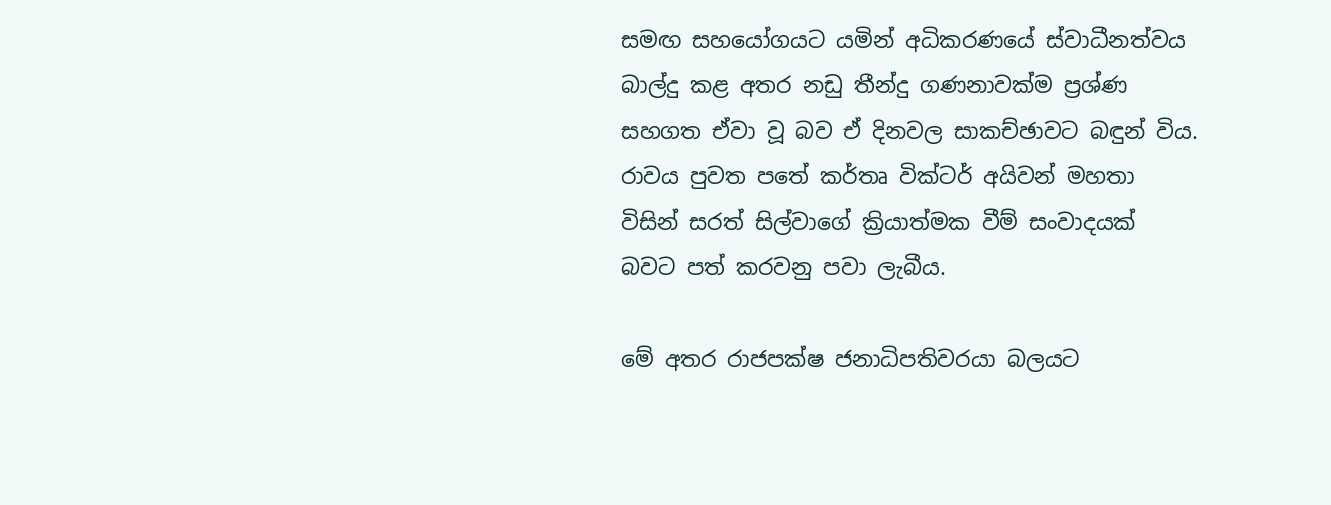සමඟ සහයෝගයට යමින් අධිකරණයේ ස්වාධීනත්වය බාල්දු කළ අතර නඩු තීන්දු ගණනාවක්ම ප්‍රශ්ණ සහගත ඒවා වූ බව ඒ දිනවල සාකච්ඡාවට බඳුන් විය. රාවය පුවත පතේ කර්තෘ වික්ටර් අයිවන් මහතා විසින් සරත් සිල්වාගේ ක්‍රියාත්මක වීම් සංවාදයක් බවට පත් කරවනු පවා ලැබීය.

මේ අතර රාජපක්ෂ ජනාධිපතිවරයා බලයට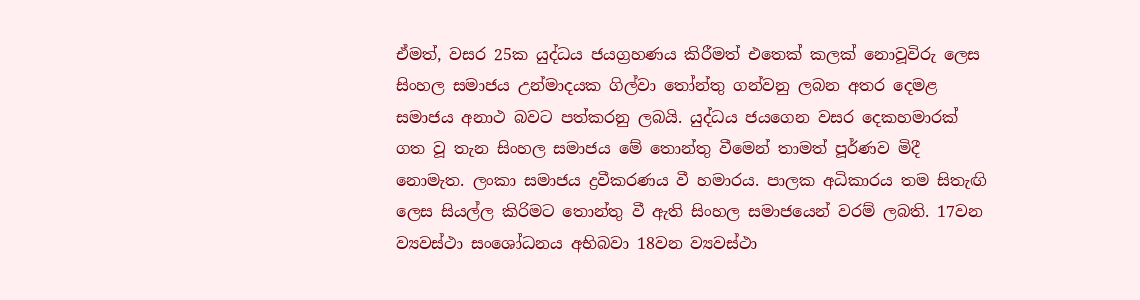ඒමත්, වසර 25ක යුද්ධය ජයග්‍රහණය කිරීමත් එතෙක් කලක් නොවූවිරු ලෙස සිංහල සමාජය උන්මාදයක ගිල්වා තෝන්තු ගන්වනු ලබන අතර දෙමළ සමාජය අනාථ බවට පත්කරනු ලබයි. යුද්ධය ජයගෙන වසර දෙකහමාරක් ගත වූ තැන සිංහල සමාජය මේ තොන්තු වීමෙන් තාමත් පූර්ණව මිදී නොමැත. ලංකා සමාජය ද්‍රවීකරණය වී හමාරය. පාලක අධිකාරය තම සිතැඟි ලෙස සියල්ල කිරිමට තොන්තු වී ඇති සිංහල සමාජයෙන් වරම් ලබති. 17වන ව්‍යවස්ථා සංශෝධනය අභිබවා 18වන ව්‍යවස්ථා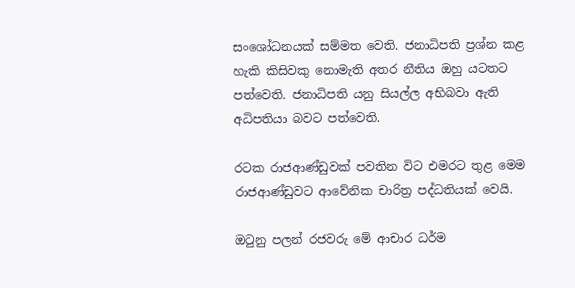සංශෝධනයක් සම්මත වෙති. ජනාධිපති ප්‍රශ්න කළ හැකි කිසිවකු නොමැති අතර නීතිය ඔහු යටතට පත්වෙති. ජනාධිපති යනු සියල්ල අභිබවා ඇති අධිපතියා බවට පත්වෙති.

රටක රාජආණ්ඩුවක් පවතින විට එමරට තුළ මෙම රාජආණ්ඩුවට ආවේනික චාරිත්‍ර පද්ධතියක් වෙයි.

ඔටුනු පලන් රජවරු මේ ආචාර ධර්ම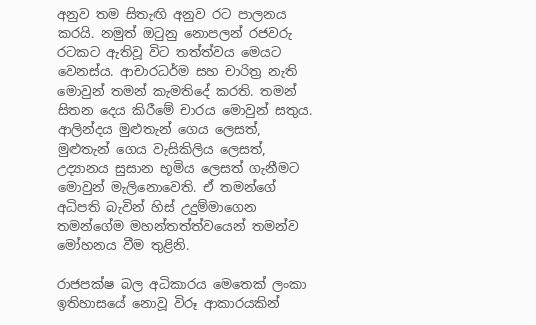අනුව තම සිතැඟි අනුව රට පාලනය කරයි. නමුත් ඔටුනු නොපලන් රජවරු රටකට ඇතිවූ විට තත්ත්වය මෙයට වෙනස්ය. ආචාරධර්ම සහ චාරිත්‍ර නැති මොවුන් තමන් කැමතිදේ කරති. තමන් සිතන දෙය කිරීමේ චාරය මොවුන් සතුය. ආලින්දය මුළුතැන් ගෙය ලෙසත්, මුළුතැන් ගෙය වැසිකිලිය ලෙසත්, උද්‍යානය සුසාන භූමිය ලෙසත් ගැනීමට මොවුන් මැලිනොවෙති. ඒ තමන්ගේ අධිපති බැවින් හිස් උදුම්මාගෙන තමන්ගේම මහන්තත්ත්වයෙන් තමන්ව මෝහනය වීම තුළිනි.

රාජපක්ෂ බල අධිකාරය මෙතෙක් ලංකා ඉතිහාසයේ නොවූ විරූ ආකාරයකින්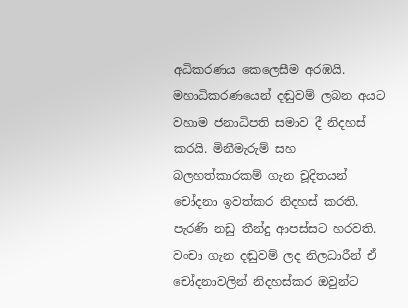අධිකරණය කෙලෙසීම අරඹයි. මහාධිකරණයෙන් දඬුවම් ලබන අයට වහාම ජනාධිපති සමාව දී නිදහස් කරයි. මිනීමැරුම් සහ බලහත්කාරකම් ගැන චූදිතයන් චෝදනා ඉවත්කර නිදහස් කරති. පැරණි නඩු තීන්දු ආපස්සට හරවති. වංචා ගැන දඬුවම් ලද නිලධාරීන් ඒ චෝදනාවලින් නිදහස්කර ඔවුන්ට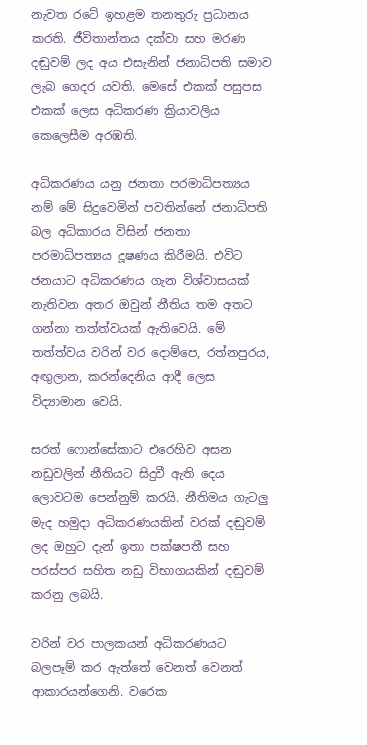නැවත රටේ ඉහළම තනතුරු ප්‍රධානය කරති. ජීවිතාන්තය දක්වා සහ මරණ දඬුවම් ලද අය එසැනින් ජනාධිපති සමාව ලැබ ගෙදර යවති. මෙසේ එකක් පසුපස එකක් ලෙස අධිකරණ ක්‍රියාවලිය කෙලෙසීම අරඹති.

අධිකරණය යනු ජනතා පරමාධිපත්‍යය නම් මේ සිදුවෙමින් පවතින්නේ ජනාධිපති බල අධිකාරය විසින් ජනතා පරමාධිපත්‍යය දූෂණය කිරීමයි. එවිට ජනයාට අධිකරණය ගැන විශ්වාසයක් නැතිවන අතර ඔවුන් නීතිය තම අතට ගන්නා තත්ත්වයක් ඇතිවෙයි. මේ තත්ත්වය වරින් වර දොම්පෙ, රත්නපුරය, අඟුලාන, කරන්දෙනිය ආදී ලෙස විද්‍යාමාන වෙයි.

සරත් ෆොන්සේකාට එරෙහිව අසන නඩුවලින් නීතියට සිදුවී ඇති දෙය ලොවටම පෙන්නුම් කරයි. නීතිමය ගැටලු මැද හමුදා අධිකරණයකින් වරක් දඬුවම් ලද ඔහුට දැන් ඉතා පක්ෂපතී සහ පරස්පර සහිත නඩු විභාගයකින් දඬුවම් කරනු ලබයි.

වරින් වර පාලකයන් අධිකරණයට බලපෑම් කර ඇත්තේ වෙනත් වෙනත් ආකාරයන්ගෙනි. වරෙක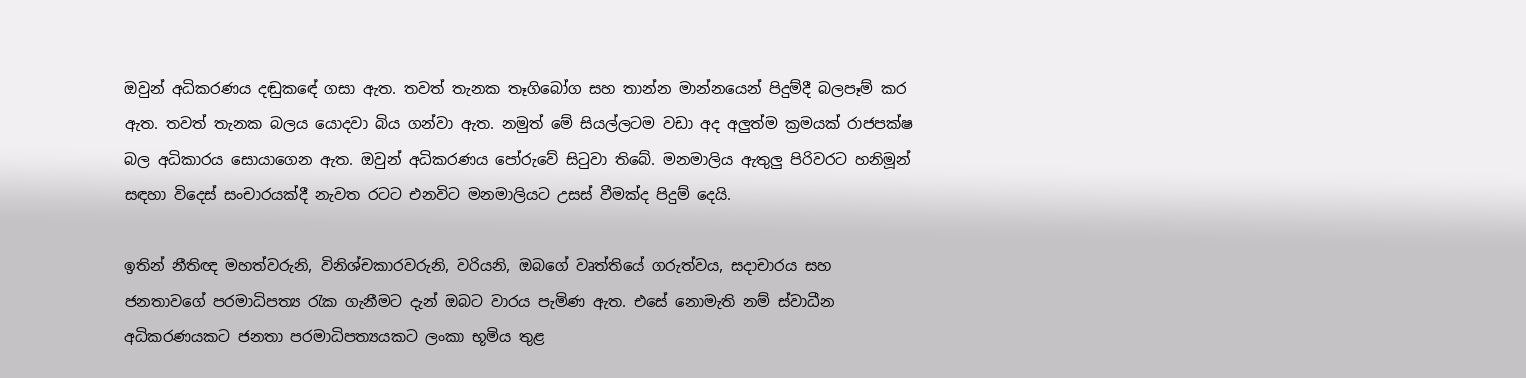ඔවුන් අධිකරණය දඬුකඳේ ගසා ඇත. තවත් තැනක තෑගිබෝග සහ තාන්න මාන්නයෙන් පිදුම්දී බලපෑම් කර ඇත. තවත් තැනක බලය යොදවා බිය ගන්වා ඇත. නමුත් මේ සියල්ලටම වඩා අද අලුත්ම ක්‍රමයක් රාජපක්ෂ බල අධිකාරය සොයාගෙන ඇත. ඔවුන් අධිකරණය පෝරුවේ සිටුවා තිබේ. මනමාලිය ඇතුලු පිරිවරට හනිමූන් සඳහා විදෙස් සංචාරයක්දී නැවත රටට එනවිට මනමාලියට උසස් වීමක්ද පිදුම් දෙයි.

ඉතින් නීතිඥ මහත්වරුනි, විනිශ්චකාරවරුනි, වරියනි, ඔබගේ වෘත්තියේ ගරුත්වය, සදාචාරය සහ ජනතාවගේ පරමාධිපත්‍ය රැක ගැනීමට දැන් ඔබට වාරය පැමිණ ඇත. එසේ නොමැති නම් ස්වාධීන අධිකරණයකට ජනතා පරමාධිපත්‍යයකට ලංකා භූමිය තුළ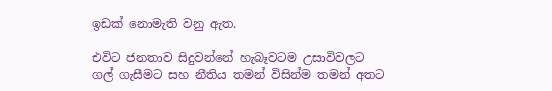ඉඩක් නොමැති වනු ඇත.

එවිට ජනතාව සිදුවන්නේ හැබෑවටම උසාවිවලට ගල් ගැසීමට සහ නීතිය තමන් විසින්ම තමන් අතට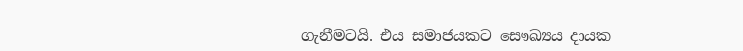ගැනීමටයි. එය සමාජයකට සෞඛ්‍යය දායක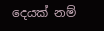දෙයක් නම්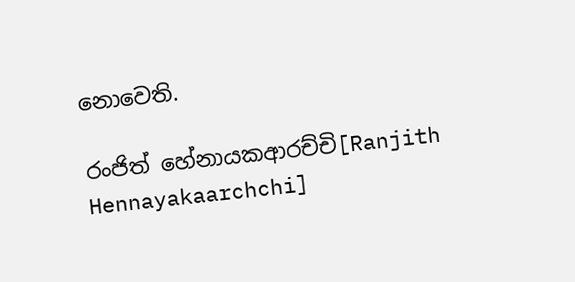නොවෙති.

රංජිත් හේනායකආරච්චි[Ranjith Hennayakaarchchi]